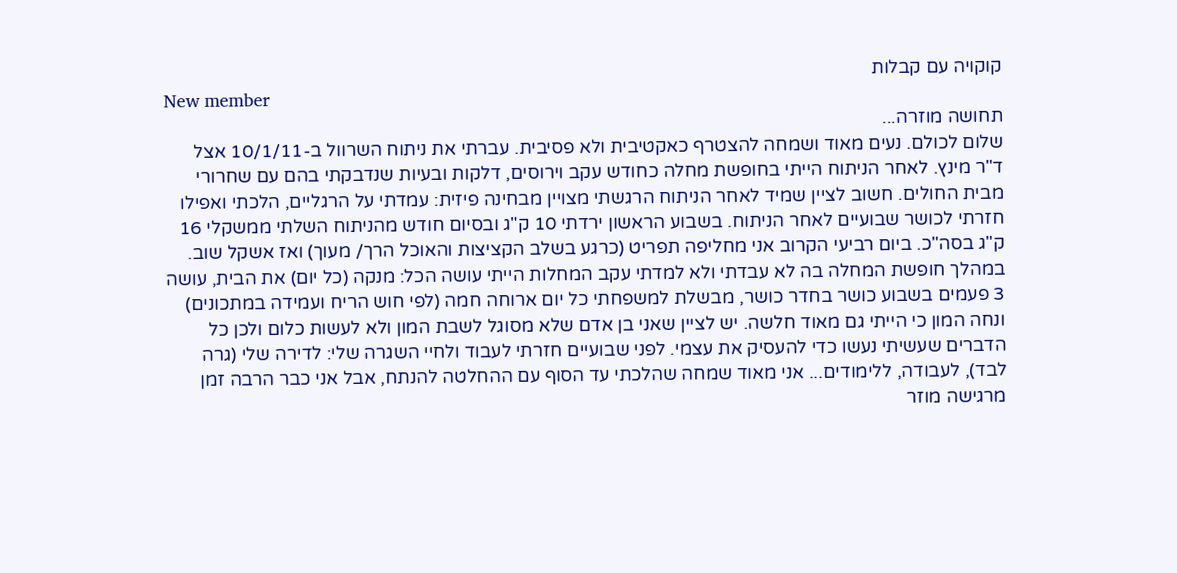קוקויה עם קבלות
New member
תחושה מוזרה...
שלום לכולם. נעים מאוד ושמחה להצטרף כאקטיבית ולא פסיבית. עברתי את ניתוח השרוול ב-10/1/11 אצל ד"ר מינץ. לאחר הניתוח הייתי בחופשת מחלה כחודש עקב וירוסים, דלקות ובעיות שנדבקתי בהם עם שחרורי מבית החולים. חשוב לציין שמיד לאחר הניתוח הרגשתי מצויין מבחינה פיזית: עמדתי על הרגליים, הלכתי ואפילו חזרתי לכושר שבועיים לאחר הניתוח. בשבוע הראשון ירדתי 10 ק"ג ובסיום חודש מהניתוח השלתי ממשקלי 16 ק"ג בסה"כ. ביום רביעי הקרוב אני מחליפה תפריט (כרגע בשלב הקציצות והאוכל הרך/ מעוך) ואז אשקל שוב. במהלך חופשת המחלה בה לא עבדתי ולא למדתי עקב המחלות הייתי עושה הכל: מנקה (כל יום) את הבית, עושה 3 פעמים בשבוע כושר בחדר כושר, מבשלת למשפחתי כל יום ארוחה חמה (לפי חוש הריח ועמידה במתכונים) ונחה המון כי הייתי גם מאוד חלשה. יש לציין שאני בן אדם שלא מסוגל לשבת המון ולא לעשות כלום ולכן כל הדברים שעשיתי נעשו כדי להעסיק את עצמי. לפני שבועיים חזרתי לעבוד ולחיי השגרה שלי: לדירה שלי (גרה לבד), לעבודה, ללימודים... אני מאוד שמחה שהלכתי עד הסוף עם ההחלטה להנתח, אבל אני כבר הרבה זמן מרגישה מוזר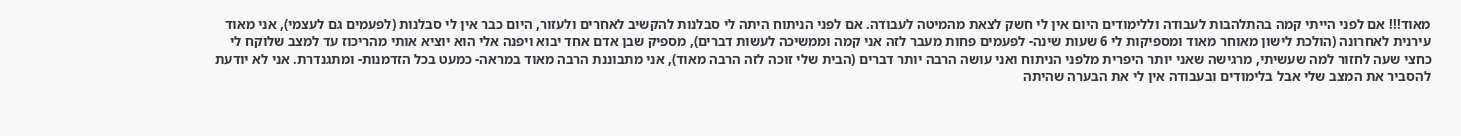מאוד!!! אם לפני הייתי קמה בהתלהבות לעבודה וללימודים היום אין לי חשק לצאת מהמיטה לעבודה. אם לפני הניתוח היתה לי סבלנות להקשיב לאחרים ולעזור, היום כבר אין לי סבלנות (לפעמים גם לעצמי), אני מאוד עירנית לאחרונה (הולכת לישון מאוחר מאוד ומספיקות לי 6 שעות שינה- לפעמים פחות מעבר לזה אני קמה וממשיכה לעשות דברים), מספיק שבן אדם אחד יבוא ויפנה אלי הוא יוציא אותי מהריכוז עד למצב שלוקח לי כחצי שעה לחזור למה שעשיתי, מרגישה שאני יותר היפרית מלפני הניתוח ואני עושה הרבה יותר דברים (הבית שלי זוכה לזה הרבה מאוד), אני מתבוננת הרבה מאוד במראה- כמעט בכל הזדמנות- ומתגנדרת. אני לא יודעת להסביר את המצב שלי אבל בלימודים ובעבודה אין לי את הבערה שהיתה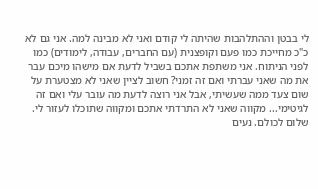לי בבטן וההתלהבות שהיתה לי קודם ואני לא מבינה למה. אני גם לא כ"כ מחייכת כמו פעם וקופצנית (עם החברים, עבודה, לימודים) כמו לפני הניתוח. אני משתפת אתכם בשביל לדעת אם מישהו מיכם עבר את מה שאני עברתי ואם זה זמני? חשוב לציין שאני לא מצטערת על שום צעד ממה שעשיתי, אבל אני רוצה לדעת מה עובר עלי ואם זה לגיטימי... מקווה שאני לא התרדתי אתכם ומקווה שתוכלו לעזור לי.
שלום לכולם. נעים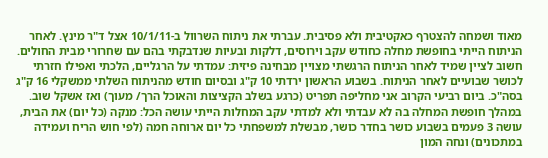מאוד ושמחה להצטרף כאקטיבית ולא פסיבית. עברתי את ניתוח השרוול ב-10/1/11 אצל ד"ר מינץ. לאחר הניתוח הייתי בחופשת מחלה כחודש עקב וירוסים, דלקות ובעיות שנדבקתי בהם עם שחרורי מבית החולים. חשוב לציין שמיד לאחר הניתוח הרגשתי מצויין מבחינה פיזית: עמדתי על הרגליים, הלכתי ואפילו חזרתי לכושר שבועיים לאחר הניתוח. בשבוע הראשון ירדתי 10 ק"ג ובסיום חודש מהניתוח השלתי ממשקלי 16 ק"ג בסה"כ. ביום רביעי הקרוב אני מחליפה תפריט (כרגע בשלב הקציצות והאוכל הרך/ מעוך) ואז אשקל שוב. במהלך חופשת המחלה בה לא עבדתי ולא למדתי עקב המחלות הייתי עושה הכל: מנקה (כל יום) את הבית, עושה 3 פעמים בשבוע כושר בחדר כושר, מבשלת למשפחתי כל יום ארוחה חמה (לפי חוש הריח ועמידה במתכונים) ונחה המון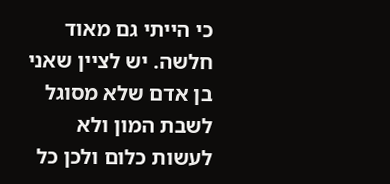כי הייתי גם מאוד חלשה. יש לציין שאני בן אדם שלא מסוגל לשבת המון ולא לעשות כלום ולכן כל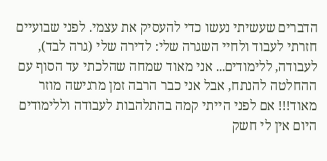הדברים שעשיתי נעשו כדי להעסיק את עצמי. לפני שבועיים חזרתי לעבוד ולחיי השגרה שלי: לדירה שלי (גרה לבד), לעבודה, ללימודים... אני מאוד שמחה שהלכתי עד הסוף עם ההחלטה להנתח, אבל אני כבר הרבה זמן מרגישה מוזר מאוד!!! אם לפני הייתי קמה בהתלהבות לעבודה וללימודים היום אין לי חשק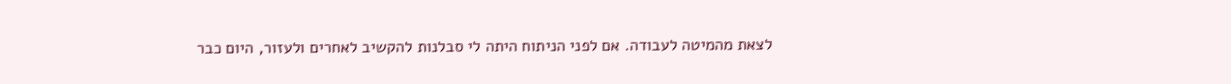לצאת מהמיטה לעבודה. אם לפני הניתוח היתה לי סבלנות להקשיב לאחרים ולעזור, היום כבר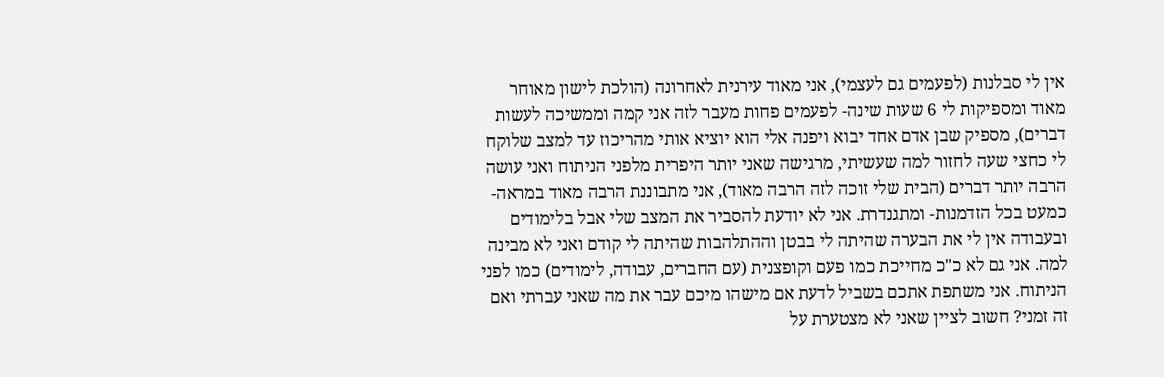אין לי סבלנות (לפעמים גם לעצמי), אני מאוד עירנית לאחרונה (הולכת לישון מאוחר מאוד ומספיקות לי 6 שעות שינה- לפעמים פחות מעבר לזה אני קמה וממשיכה לעשות דברים), מספיק שבן אדם אחד יבוא ויפנה אלי הוא יוציא אותי מהריכוז עד למצב שלוקח לי כחצי שעה לחזור למה שעשיתי, מרגישה שאני יותר היפרית מלפני הניתוח ואני עושה הרבה יותר דברים (הבית שלי זוכה לזה הרבה מאוד), אני מתבוננת הרבה מאוד במראה- כמעט בכל הזדמנות- ומתגנדרת. אני לא יודעת להסביר את המצב שלי אבל בלימודים ובעבודה אין לי את הבערה שהיתה לי בבטן וההתלהבות שהיתה לי קודם ואני לא מבינה למה. אני גם לא כ"כ מחייכת כמו פעם וקופצנית (עם החברים, עבודה, לימודים) כמו לפני הניתוח. אני משתפת אתכם בשביל לדעת אם מישהו מיכם עבר את מה שאני עברתי ואם זה זמני? חשוב לציין שאני לא מצטערת על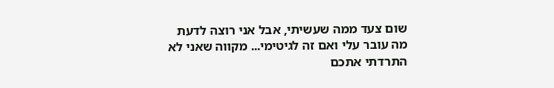שום צעד ממה שעשיתי, אבל אני רוצה לדעת מה עובר עלי ואם זה לגיטימי... מקווה שאני לא התרדתי אתכם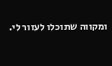ומקווה שתוכלו לעזור לי.